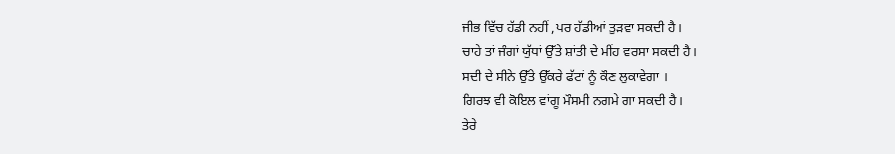ਜੀਭ ਵਿੱਚ ਹੱਡੀ ਨਹੀਂ ,ਪਰ ਹੱਡੀਆਂ ਤੁੜਵਾ ਸਕਦੀ ਹੈ।
ਚਾਹੇ ਤਾਂ ਜੰਗਾਂ ਯੁੱਧਾਂ ਉੱਤੇ ਸ਼ਾਂਤੀ ਦੇ ਮੀਂਹ ਵਰਸਾ ਸਕਦੀ ਹੈ।
ਸਦੀ ਦੇ ਸੀਨੇ ਉੱਤੇ ਉੱਕਰੇ ਫੱਟਾਂ ਨੂੰ ਕੌਣ ਲੁਕਾਵੇਗਾ ।
ਗਿਰਝ ਵੀ ਕੋਇਲ ਵਾਂਗੂ ਮੌਸਮੀ ਨਗਮੇ ਗਾ ਸਕਦੀ ਹੈ।
ਤੇਰੇ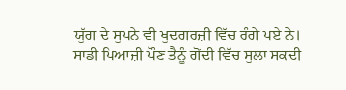ਯੁੱਗ ਦੇ ਸੁਪਨੇ ਵੀ ਖੁਦਗਰਜ਼ੀ ਵਿੱਚ ਰੰਗੇ ਪਏ ਨੇ।
ਸਾਡੀ ਪਿਆਜ਼ੀ ਪੌਣ ਤੈਨੂੰ ਗੋਂਦੀ ਵਿੱਚ ਸੁਲਾ ਸਕਦੀ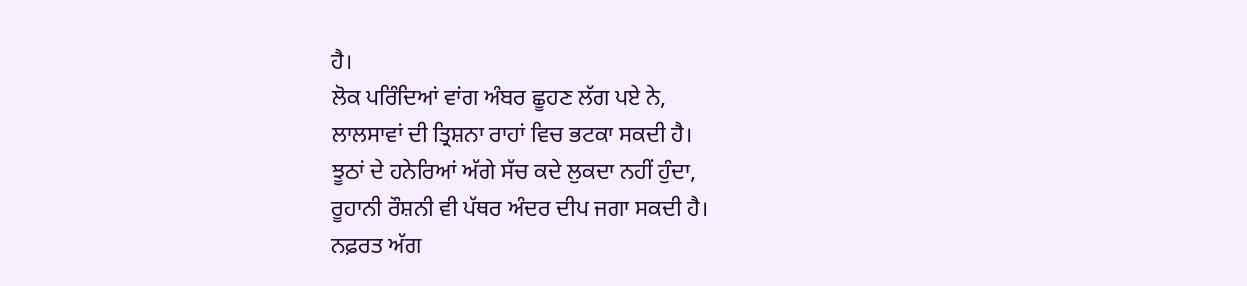ਹੈ।
ਲੋਕ ਪਰਿੰਦਿਆਂ ਵਾਂਗ ਅੰਬਰ ਛੂਹਣ ਲੱਗ ਪਏ ਨੇ,
ਲਾਲਸਾਵਾਂ ਦੀ ਤ੍ਰਿਸ਼ਨਾ ਰਾਹਾਂ ਵਿਚ ਭਟਕਾ ਸਕਦੀ ਹੈ।
ਝੂਠਾਂ ਦੇ ਹਨੇਰਿਆਂ ਅੱਗੇ ਸੱਚ ਕਦੇ ਲੁਕਦਾ ਨਹੀਂ ਹੁੰਦਾ,
ਰੂਹਾਨੀ ਰੌਸ਼ਨੀ ਵੀ ਪੱਥਰ ਅੰਦਰ ਦੀਪ ਜਗਾ ਸਕਦੀ ਹੈ।
ਨਫ਼ਰਤ ਅੱਗ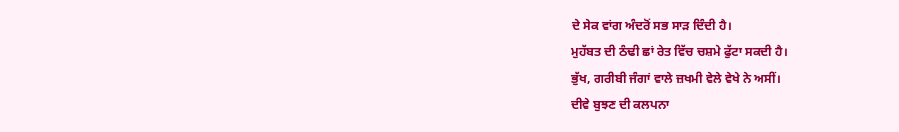ਦੇ ਸੇਕ ਵਾਂਗ ਅੰਦਰੋਂ ਸਭ ਸਾੜ ਦਿੰਦੀ ਹੈ।
ਮੁਹੱਬਤ ਦੀ ਠੰਢੀ ਛਾਂ ਰੇਤ ਵਿੱਚ ਚਸ਼ਮੇ ਫੁੱਟਾ ਸਕਦੀ ਹੈ।
ਭੁੱਖ, ਗਰੀਬੀ ਜੰਗਾਂ ਵਾਲੇ ਜ਼ਖਮੀ ਵੇਲੇ ਵੇਖੇ ਨੇ ਅਸੀਂ।
ਦੀਵੇ ਬੁਝਣ ਦੀ ਕਲਪਨਾ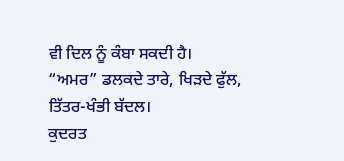ਵੀ ਦਿਲ ਨੂੰ ਕੰਬਾ ਸਕਦੀ ਹੈ।
“ਅਮਰ” ਡਲਕਦੇ ਤਾਰੇ, ਖਿੜਦੇ ਫੁੱਲ, ਤਿੱਤਰ-ਖੰਭੀ ਬੱਦਲ।
ਕੁਦਰਤ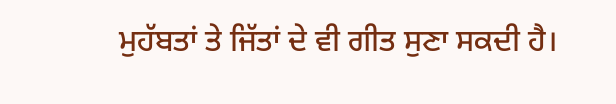ਮੁਹੱਬਤਾਂ ਤੇ ਜਿੱਤਾਂ ਦੇ ਵੀ ਗੀਤ ਸੁਣਾ ਸਕਦੀ ਹੈ।